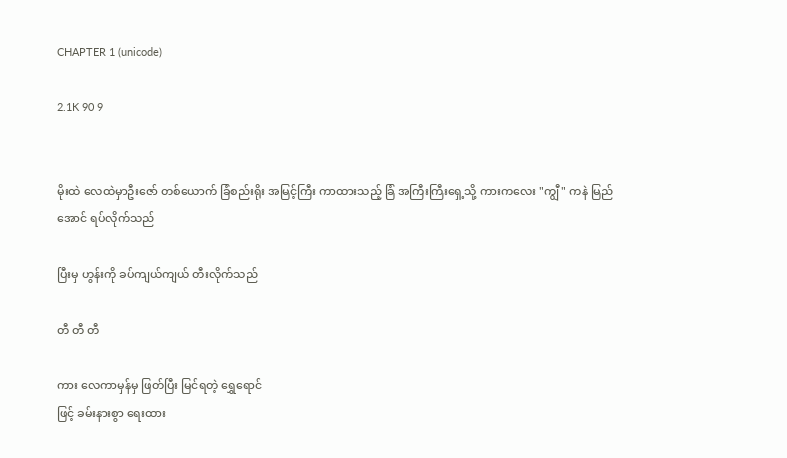CHAPTER 1 (unicode)

2.1K 90 9


မိုးထဲ လေထဲမှာဦးဇော် တစ်ယောက် ခြံစည်းရိုး အမြင့်ကြီး ကာထားသည့် ခြံ အကြီးကြီးရှေ့သို့ ကားကလေး "ကျွီ" ကနဲ မြည်အောင် ရပ်လိုက်သည်

ပြီးမှ ဟွန်းကို ခပ်ကျယ်ကျယ် တီးလိုက်သည်

တီ တီ တီ

ကား လေကာမှန်မှ ဖြတ်ပြီး မြင်ရတဲ့ ရွှေရောင်
ဖြင့် ခမ်းနားစွာ ရေးထား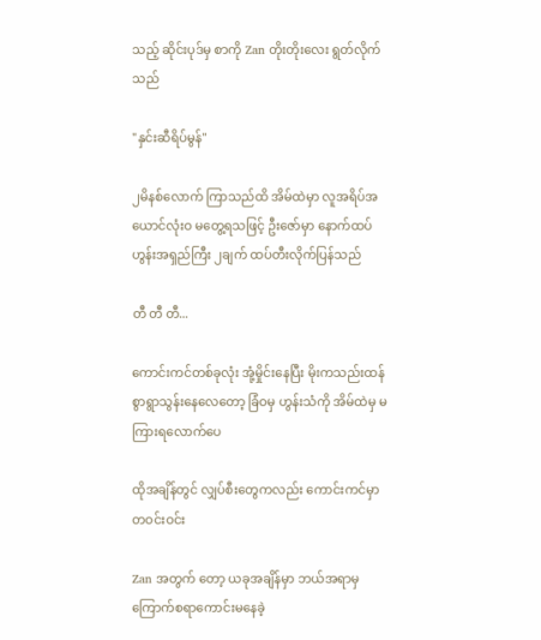သည့် ဆိုင်းပုဒ်မှ စာကို Zan တိုးတိုးလေး ရွတ်လိုက်သည်

"နှင်းဆီရိပ်မွန်"

၂မိနစ်လောက် ကြာသည်ထိ အိမ်ထဲမှာ လူအရိပ်အယောင်လုံးဝ မတွေ့ရသဖြင့် ဦးဇော်မှာ နောက်ထပ် ဟွန်းအရှည်ကြီး ၂ချက် ထပ်တီးလိုက်ပြန်သည်

တီ တီ တီ...

ကောင်းကင်တစ်ခုလုံး အုံ့မှိုင်းနေပြီး မိုးကသည်းထန်စွာရွာသွန်းနေလေတော့ ခြံဝမှ ဟွန်းသံကို အိမ်ထဲမှ မကြားရလောက်ပေ

ထိုအချိန်တွင် လျှပ်စီးတွေကလည်း ကောင်းကင်မှာ တဝင်းဝင်း

Zan အတွက် တော့ ယခုအချိန်မှာ ဘယ်အရာမှ ကြောက်စရာကောင်းမနေခဲ့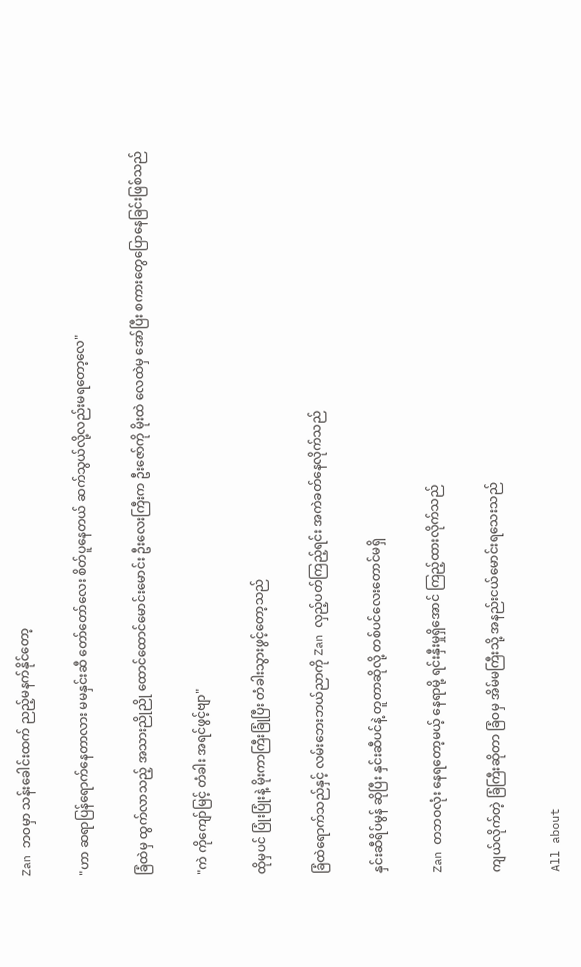Zan ဘဝမှာ သန်းခေါင်းထက် ညည့်မနက်နိုင်တော့

"ဟာ ဆရာပြန်ရောက်နေတာလား မမ‌နှင်းဆီ တော်တော်လေး စိတ်ပူနေတယ် ဆက်သွယ်လို့လည်းမရတော့လေ"

ခြံထဲမှ ထွက်လာသည့် အသားညိုညို ထောင်ထောင်မောင်းမောင်း ဦးလေးကြီးက ဦးဇော်ကို မိုးထဲ လေထဲမှ အော်ပြီး စကားတွေပြောနေခြင်းဖြစ်သည်

"ကဲ ကိုကျော်မြင့် တံခါး အရင်ဖွင့်ဗျာ"

ထိုမှပင် ပြုံးပြုံးနဲ့ မိုးကာကြီးခြုံပြီး တံခါးသွားဖွင့်တော့သည်

ခြံထဲရောက်သည်နှင့် ‌လမ်း‌ဘေးဘယ်ညာကို Zan လှည့်ပတ်ကြည့်ရင်း အကဲခတ်နေလိုက်သည်

နှင်းဆီရိပ်မွန် ဆိုပြီး နှင်းဆီပင်နဲ့ တူတာဆိုလို့ တစ်ပင်လေးတောင်မရှိ

Zan တဘဝလုံး နေရတော့မယ့် နေရာမို့ ရင်းနှီးမှုရှိအောင် ကြည့်ထားလိုက်သည်

ကျယ်လိုက်တဲ့ ခြံကြီးဆိုတာ ခြံဝမှ အိမ်မကြီးသို့ အနည်းငယ်မောင်းရသေးသည်

All about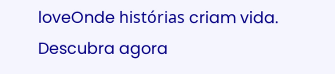loveOnde histórias criam vida. Descubra agora